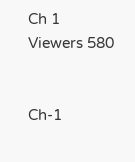Ch 1
Viewers 580


Ch-1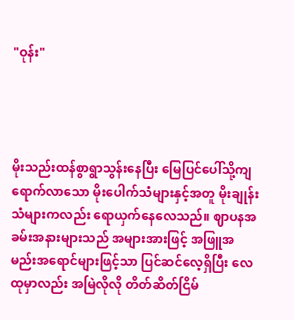"ဝုန်း"




မိုးသည်းထန်စွာရွာသွန်းနေပြီး မြေပြင်ပေါ်သို့ကျရောက်လာသော မိုးပေါက်သံများနှင့်အတူ မိုးချုန်းသံများကလည်း ရောယှက်နေလေသည်။ ဈာပနအခမ်းအနားများသည် အများအားဖြင့် အဖြူအမည်းအရောင်များဖြင့်သာ ပြင်ဆင်လေ့ရှိပြီး လေထုမှာလည်း အမြဲလိုလို တိတ်ဆိတ်ငြိမ်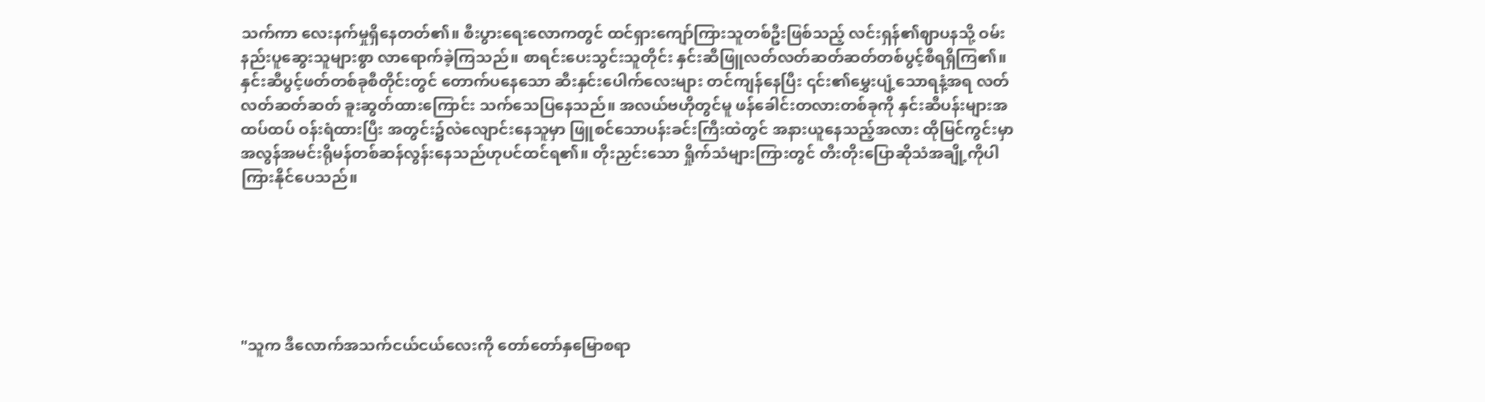သက်ကာ လေးနက်မှုရှိနေတတ်၏။ စီးပွားရေးလောကတွင် ထင်ရှားကျော်ကြားသူတစ်ဦးဖြစ်သည့် လင်းရှန်၏ဈာပနသို့ ဝမ်းနည်းပူဆွေးသူများစွာ လာရောက်ခဲ့ကြသည်။ စာရင်းပေးသွင်းသူတိုင်း နှင်းဆီဖြူလတ်လတ်ဆတ်ဆတ်တစ်ပွင့်စီရရှိကြ၏။ နှင်းဆီပွင့်ဖတ်တစ်ခုစီတိုင်းတွင် တောက်ပနေသော ဆီးနှင်းပေါက်လေးများ တင်ကျန်နေပြီး ၎င်း၏မွှေးပျံ့သောရနံ့အရ လတ်လတ်ဆတ်ဆတ် ခူးဆွတ်ထားကြောင်း သက်သေပြနေသည်။ အလယ်ဗဟိုတွင်မူ ဖန်ခေါင်းတလားတစ်ခုကို နှင်းဆီပန်းများအထပ်ထပ် ဝန်းရံထားပြီး အတွင်း၌လဲလျောင်းနေသူမှာ ဖြူစင်သောပန်းခင်းကြီးထဲတွင် အနားယူနေသည့်အလား ထိုမြင်ကွင်းမှာ အလွန်အမင်းရိုမန်တစ်ဆန်လွန်းနေသည်ဟုပင်ထင်ရ၏။ တိုးညှင်းသော ရှိုက်သံများကြားတွင် တီးတိုးပြောဆိုသံအချို့ကိုပါ ကြားနိုင်ပေသည်။






"သူက ဒီလောက်အသက်ငယ်ငယ်လေးကို တော်တော်နှမြောစရာ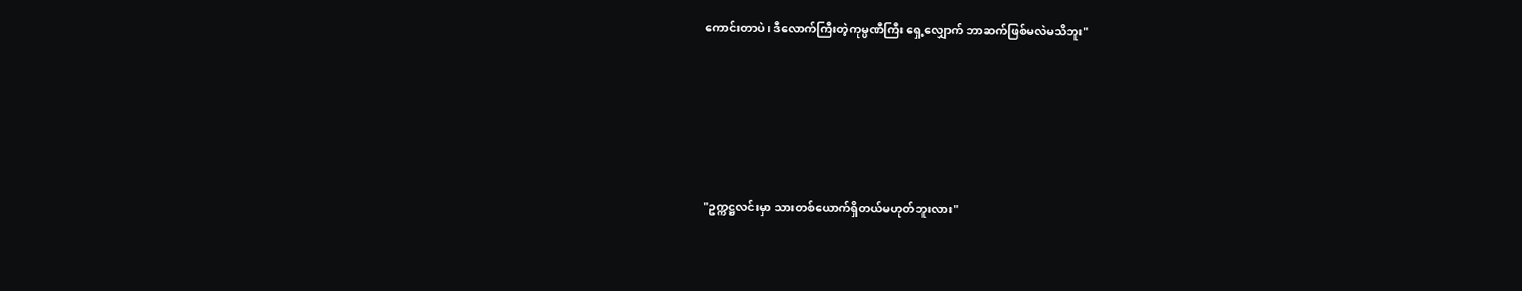ကောင်းတာပဲ၊ ဒီလောက်ကြီးတဲ့ကုမ္ပဏီကြီး ရှေ့လျှောက် ဘာဆက်ဖြစ်မလဲမသိဘူး"





"ဥက္ကဋ္ဌလင်းမှာ သားတစ်ယောက်ရှိတယ်မဟုတ်ဘူးလား"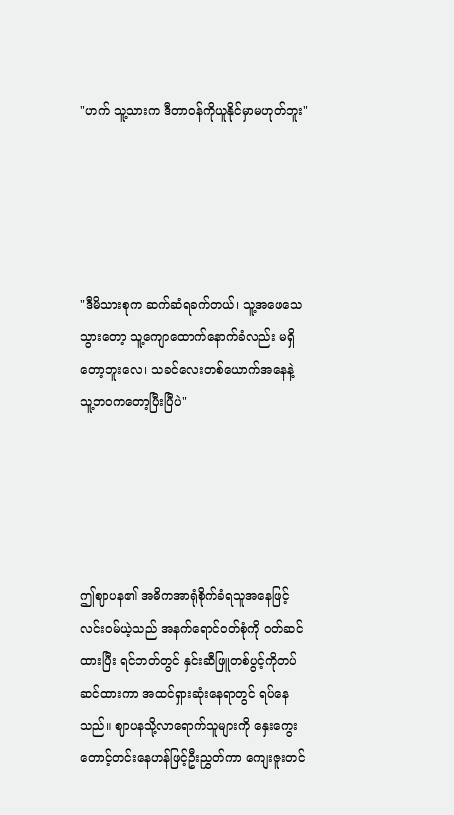"ဟက် သူ့သားက ဒီတာဝန်ကိုယူနိုင်မှာမဟုတ်ဘူး"





"ဒီမိသားစုက ဆက်ဆံရခက်တယ်၊ သူ့အဖေသေသွားတော့ သူ့ကျောထောက်နောက်ခံလည်း မရှိတော့ဘူးလေ၊ သခင်လေးတစ်ယောက်အနေနဲ့ သူ့ဘဝကတော့ပြီးပြီပဲ"





ဤဈာပန၏ အဓိကအာရုံစိုက်ခံရသူအနေဖြင့် လင်းဝမ်ယဲ့သည် အနက်ရောင်ဝတ်စုံကို ဝတ်ဆင်ထားပြီး ရင်ဘတ်တွင် နှင်းဆီဖြူတစ်ပွင့်ကိုတပ်ဆင်ထားကာ အထင်ရှားဆုံးနေရာတွင် ရပ်နေသည်။ ဈာပနသို့လာရောက်သူများကို နှေးကွေးတောင့်တင်းနေဟန်ဖြင့်ဦးညွှတ်ကာ ကျေးဇူးတင်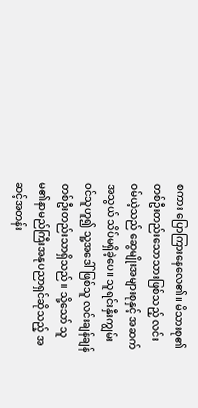စကား ပြောကြားနေလေ၏။ မိသားစု၏တစ်ဦးတည်းသောသားဖြစ်သည့် လင်းဝမ်ယဲ့သည် ဆွေမျိုးအများစုနှင့် အဆက်အသွယ် သိပ်မရှိခဲ့ပေ။ သူရင်းနှီးကျွမ်းဝင်သူဟူ၍ သူ့အဒေါ်ဖြစ်သူ လင်းချန်ချန်တစ်ဦးတည်းသာရှိသည်။ သို့သော် သူမ၏နာမည်ကြီးအနုပညာရှင်ဆိုသည့် အဆင့်အတန်း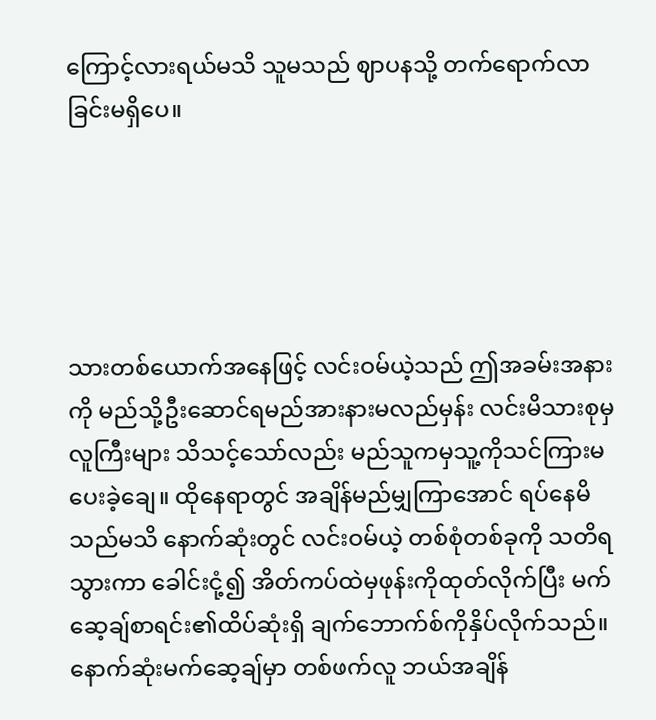ကြောင့်လားရယ်မသိ သူမသည် ဈာပနသို့ တက်ရောက်လာခြင်းမရှိပေ။





သားတစ်ယောက်အနေဖြင့် လင်းဝမ်ယဲ့သည် ဤအခမ်းအနားကို မည်သို့ဦးဆောင်ရမည်အားနားမလည်မှန်း လင်းမိသားစုမှလူကြီးများ သိသင့်သော်လည်း မည်သူကမှသူ့ကိုသင်ကြားမပေးခဲ့ချေ။ ထိုနေရာတွင် အချိန်မည်မျှကြာအောင် ရပ်နေမိသည်မသိ နောက်ဆုံးတွင် လင်းဝမ်ယဲ့ တစ်စုံတစ်ခုကို သတိရသွားကာ ခေါင်းငုံ့၍ အိတ်ကပ်ထဲမှဖုန်းကိုထုတ်လိုက်ပြီး မက်ဆေ့ချ်စာရင်း၏ထိပ်ဆုံးရှိ ချက်ဘောက်စ်ကိုနှိပ်လိုက်သည်။ နောက်ဆုံးမက်ဆေ့ချ်မှာ တစ်ဖက်လူ ဘယ်အချိန်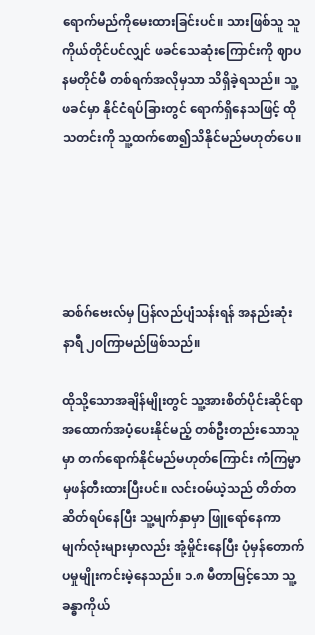ရောက်မည်ကိုမေးထားခြင်းပင်။ သားဖြစ်သူ သူကိုယ်တိုင်ပင်လျှင် ဖခင်သေဆုံးကြောင်းကို ဈာပနမတိုင်မီ တစ်ရက်အလိုမှသာ သိရှိခဲ့ရသည်။ သူ့ဖခင်မှာ နိုင်ငံရပ်ခြားတွင် ရောက်ရှိနေသဖြင့် ထိုသတင်းကို သူ့ထက်စော၍သိနိုင်မည်မဟုတ်ပေ။





ဆစ်ဂ်ဗေးလ်မှ ပြန်လည်ပျံသန်းရန် အနည်းဆုံး နာရီ ၂၀ကြာမည်ဖြစ်သည်။

ထိုသို့သောအချိန်မျိုးတွင် သူ့အားစိတ်ပိုင်းဆိုင်ရာ အထောက်အပံ့ပေးနိုင်မည့် တစ်ဦးတည်းသောသူမှာ တက်ရောက်နိုင်မည်မဟုတ်ကြောင်း ကံကြမ္မာမှဖန်တီးထားပြီးပင်။ လင်းဝမ်ယဲ့သည် တိတ်တဆိတ်ရပ်နေပြီး သူ့မျက်နှာမှာ ဖြူရော်နေကာ မျက်လုံးများမှာလည်း အုံ့မှိုင်းနေပြီး ပုံမှန်တောက်ပမှုမျိုးကင်းမဲ့နေသည်။ ၁.၈ မီတာမြင့်သော သူ့ခန္ဓာကိုယ်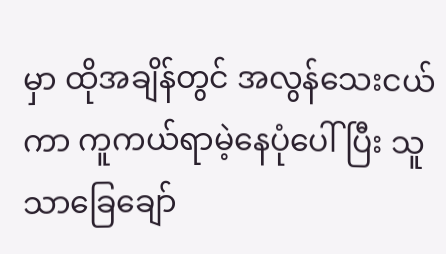မှာ ထိုအချိန်တွင် အလွန်သေးငယ်ကာ ကူကယ်ရာမဲ့နေပုံပေါ်ပြီး သူသာခြေချော်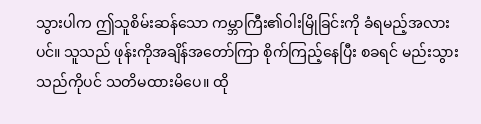သွားပါက ဤသူစိမ်းဆန်သော ကမ္ဘာကြီး၏ဝါးမြိုခြင်းကို ခံရမည့်အလားပင်။ သူသည် ဖုန်းကိုအချိန်အတော်ကြာ စိုက်ကြည့်နေပြီး စခရင် မည်းသွားသည်ကိုပင် သတိမထားမိပေ။ ထို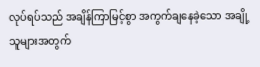လုပ်ရပ်သည် အချိန်ကြာမြင့်စွာ အကွက်ချနေခဲ့သော အချို့သူများအတွက်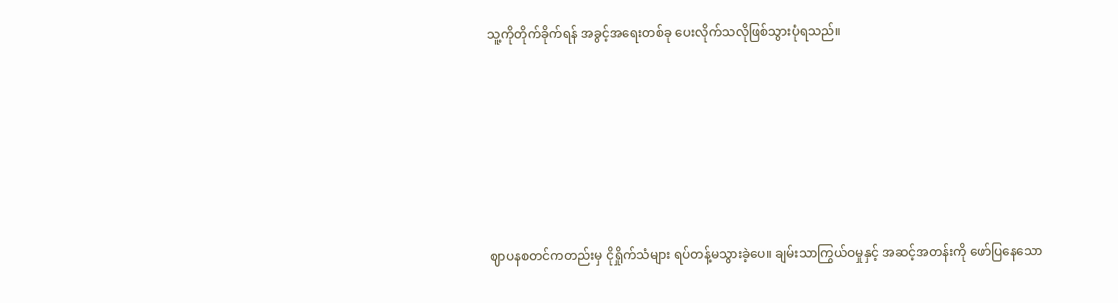သူ့ကိုတိုက်ခိုက်ရန် အခွင့်အရေးတစ်ခု ပေးလိုက်သလိုဖြစ်သွားပုံရသည်။






ဈာပနစတင်ကတည်းမှ ငိုရှိုက်သံများ ရပ်တန့်မသွားခဲ့ပေ။ ချမ်းသာကြွယ်ဝမှုနှင့် အဆင့်အတန်းကို ဖော်ပြနေသော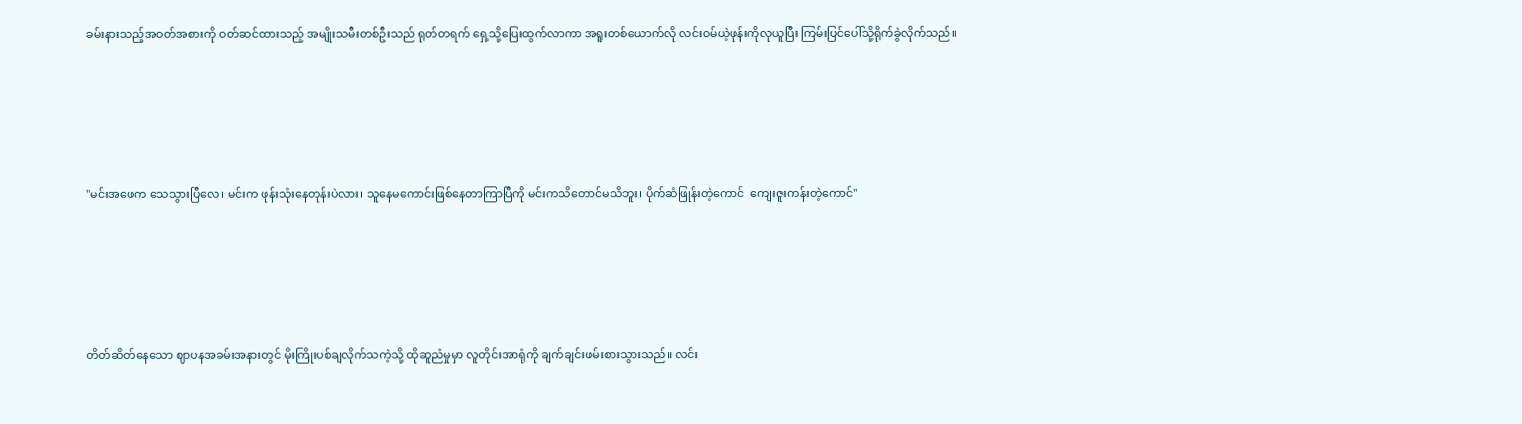ခမ်းနားသည့်အဝတ်အစားကို ဝတ်ဆင်ထားသည့် အမျိုးသမီးတစ်ဦးသည် ရုတ်တရက် ရှေ့သို့ပြေးထွက်လာကာ အရူးတစ်ယောက်လို လင်းဝမ်ယဲ့ဖုန်းကိုလုယူပြီး ကြမ်းပြင်ပေါ်သို့ရိုက်ခွဲလိုက်သည်။





"မင်းအဖေက သေသွားပြီလေ၊ မင်းက ဖုန်းသုံးနေတုန်းပဲလား၊ သူနေမကောင်းဖြစ်နေတာကြာပြီကို မင်းကသိတောင်မသိဘူး၊ ပိုက်ဆံဖြုန်းတဲ့ကောင်  ကျေးဇူးကန်းတဲ့ကောင်"





တိတ်ဆိတ်နေသော ဈာပနအခမ်းအနားတွင် မိုးကြိုးပစ်ချလိုက်သကဲ့သို့ ထိုဆူညံမှုမှာ လူတိုင်းအာရုံကို ချက်ချင်းဖမ်းစားသွားသည်။ လင်း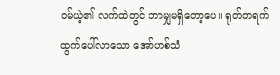ဝမ်ယဲ့၏ လက်ထဲတွင် ဘာမျှမရှိတော့ပေ။ ရုတ်တရက် ထွက်ပေါ်လာသော အော်ဟစ်သံ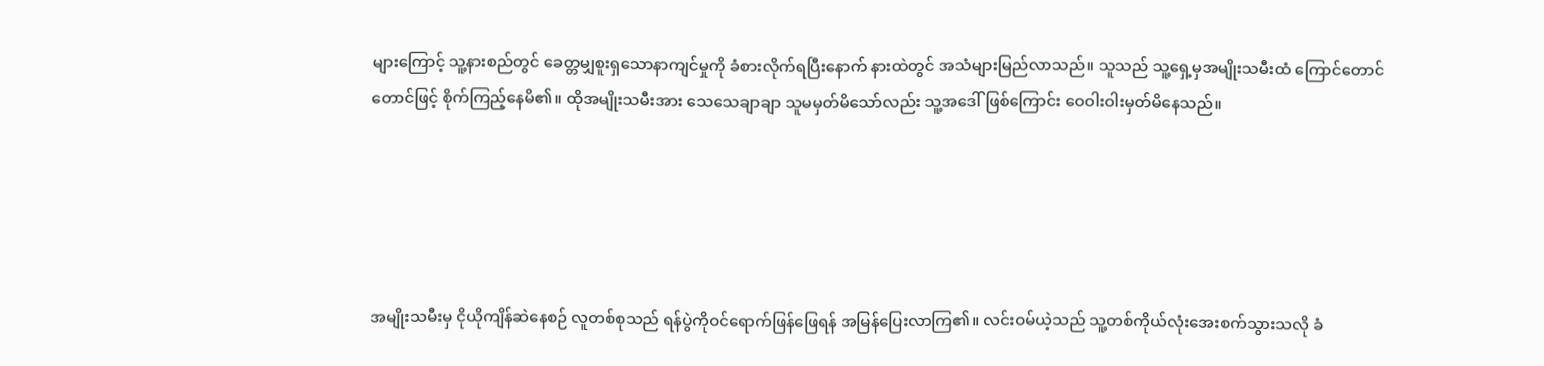များကြောင့် သူ့နားစည်တွင် ခေတ္တမျှစူးရှသောနာကျင်မှုကို ခံစားလိုက်ရပြီးနောက် နားထဲတွင် အသံများမြည်လာသည်။ သူသည် သူ့ရှေ့မှအမျိုးသမီးထံ ကြောင်တောင်တောင်ဖြင့် စိုက်ကြည့်နေမိ၏။ ထိုအမျိုးသမီးအား သေသေချာချာ သူမမှတ်မိသော်လည်း သူ့အဒေါ်ဖြစ်ကြောင်း ဝေဝါးဝါးမှတ်မိနေသည်။





အမျိုးသမီးမှ ငိုယိုကျိန်ဆဲနေစဉ် လူတစ်စုသည် ရန်ပွဲကိုဝင်ရောက်ဖြန်ဖြေရန် အမြန်ပြေးလာကြ၏။ လင်းဝမ်ယဲ့သည် သူ့တစ်ကိုယ်လုံးအေးစက်သွားသလို ခံ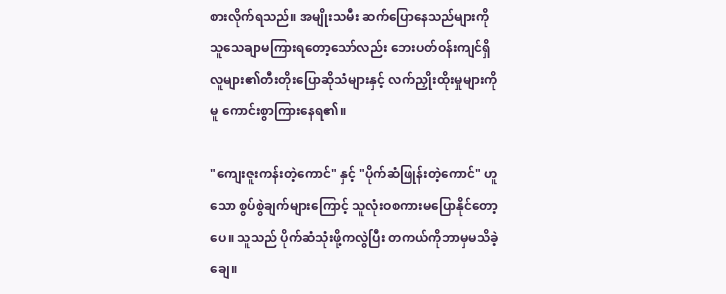စားလိုက်ရသည်။ အမျိုးသမီး ဆက်ပြောနေသည်များကို သူသေချာမကြားရတော့သော်လည်း ဘေးပတ်ဝန်းကျင်ရှိ လူများ၏တီးတိုးပြောဆိုသံများနှင့် လက်ညှိုးထိုးမှုများကိုမူ ကောင်းစွာကြားနေရ၏။

"ကျေးဇူးကန်းတဲ့ကောင်" နှင့် "ပိုက်ဆံဖြုန်းတဲ့ကောင်" ဟူသော စွပ်စွဲချက်များကြောင့် သူလုံးဝစကားမပြောနိုင်တော့ပေ။ သူသည် ပိုက်ဆံသုံးဖို့ကလွဲပြီး တကယ်ကိုဘာမှမသိခဲ့ချေ။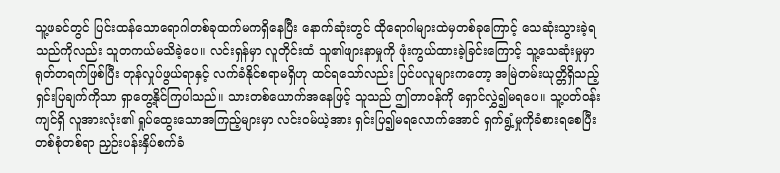သူ့ဖခင်တွင် ပြင်းထန်သောရောဂါတစ်ခုထက်မကရှိနေပြီး နောက်ဆုံးတွင် ထိုရောဂါများထဲမှတစ်ခုကြောင့် သေဆုံးသွားခဲ့ရသည်ကိုလည်း သူတကယ်မသိခဲ့ပေ။ လင်းရှန်မှာ လူတိုင်းထံ သူ၏ဖျားနာမှုကို ဖုံးကွယ်ထားခဲ့ခြင်းကြောင့် သူ့သေဆုံးမှုမှာ ရုတ်တရက်ဖြစ်ပြီး တုန်လှုပ်ဖွယ်ရာနှင့် လက်ခံနိုင်စရာမရှိဟု ထင်ရသော်လည်း ပြင်ပလူများကတော့ အမြဲတမ်းယုတ္တိရှိသည့် ရှင်းပြချက်ကိုသာ ရှာတွေ့နိုင်ကြပါသည်။ သားတစ်ယောက်အနေဖြင့် သူသည် ဤတာဝန်ကို ရှောင်လွှဲ၍မရပေ။ သူ့ပတ်ဝန်းကျင်ရှိ လူအားလုံး၏ ရှုပ်ထွေးသောအကြည့်များမှာ လင်းဝမ်ယဲ့အား ရှင်းပြ၍မရလောက်အောင် ရှက်ရွံ့မှုကိုခံစားရစေပြီး တစ်စုံတစ်ရာ ညှဉ်းပန်းနှိပ်စက်ခံ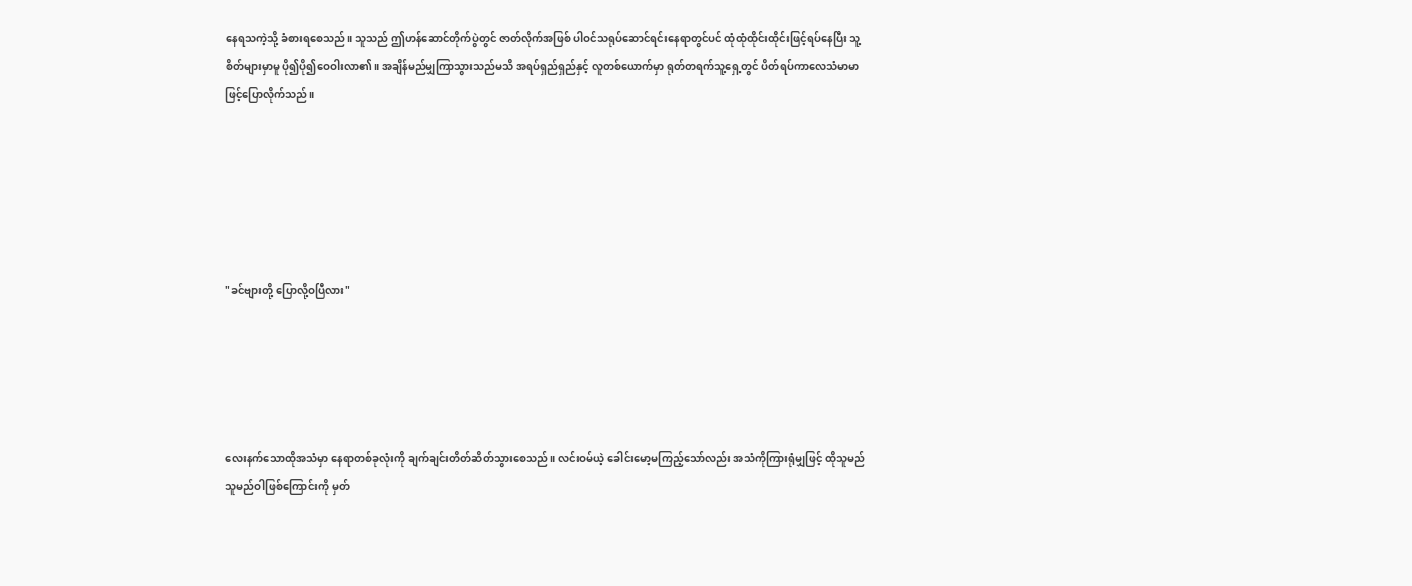နေရသကဲ့သို့ ခံစားရစေသည်။ သူသည် ဤဟန်ဆောင်တိုက်ပွဲတွင် ဇာတ်လိုက်အဖြစ် ပါဝင်သရုပ်ဆောင်ရင်းနေရာတွင်ပင် ထုံထုံထိုင်းထိုင်းဖြင့်ရပ်နေပြီး သူ့စိတ်များမှာမူ ပို၍ပို၍ဝေဝါးလာ၏။ အချိန်မည်မျှကြာသွားသည်မသိ အရပ်ရှည်ရှည်နှင့် လူတစ်ယောက်မှာ ရုတ်တရက်သူ့ရှေ့တွင် ပိတ်ရပ်ကာလေသံမာမာဖြင့်ပြောလိုက်သည်။






"ခင်ဗျားတို့ ပြောလို့ဝပြီလား"





လေးနက်သောထိုအသံမှာ နေရာတစ်ခုလုံးကို ချက်ချင်းတိတ်ဆိတ်သွားစေသည်။ လင်းဝမ်ယဲ့ ခေါင်းမော့မကြည့်သော်လည်း အသံကိုကြားရုံမျှဖြင့် ထိုသူမည်သူမည်ဝါဖြစ်ကြောင်းကို မှတ်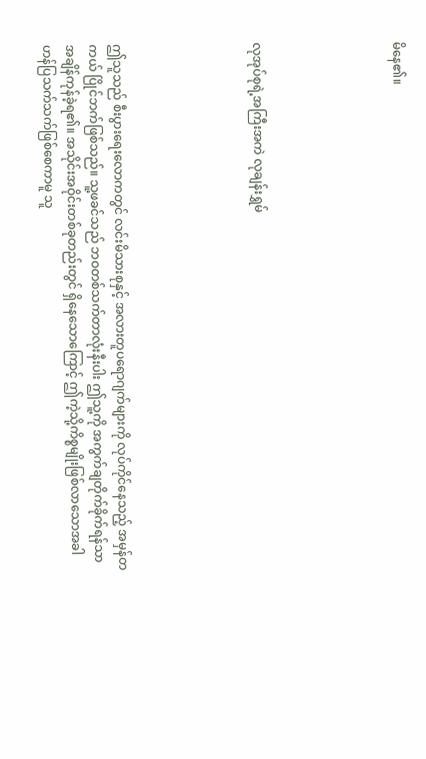မိနေ၏။





လုအုပ်စုရဲ့အကြီးအကဲ လုချန်းရွှမ်





ဤသူသည် စီးပွားရေးလောကတွင် လင်းမိသားစုနှင့် အလားတူပရောဂျက်များကို လုပ်ကိုင်နေသည့် အမှန်တကယ် ပြိုင်ဘက်ဖြစ်သည်။ သူ့ဖခင်သည် ဘဝတစ်သက်တာလုံးနီးပါး ဤသူ့ကို အကွက်ချတိုက်ခိုက်ရန်သာ အချိန်ကုန်ခဲ့ရ၏။ အသိုင်းအဝိုင်းတစ်ခုတည်းတွင် ရှိနေသောကြောင့် ဤကဲ့သို့ကိစ္စမျိုးဖြစ်လာသောအခါ ဟန်ပြသက်သက်ဖြစ်စေကာမူ သူ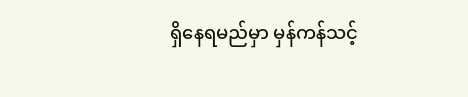ရှိနေရမည်မှာ မှန်ကန်သင့်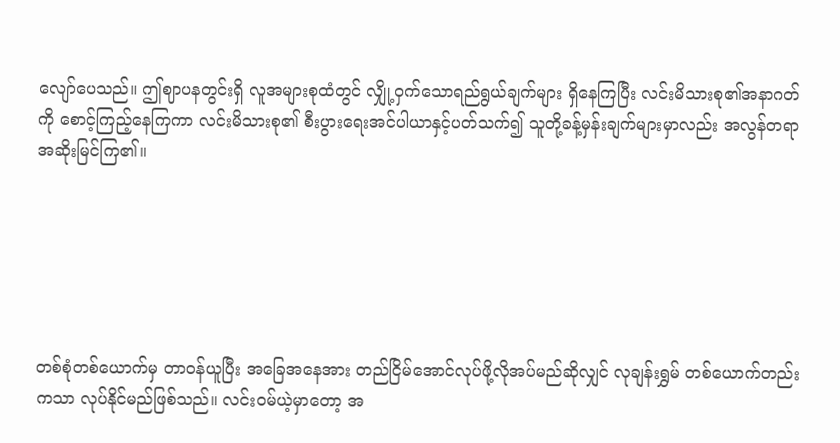လျော်ပေသည်။ ဤဈာပနတွင်းရှိ လူအများစုထံတွင် လျှို့ဝှက်သောရည်ရွယ်ချက်များ ရှိနေကြပြီး လင်းမိသားစု၏အနာဂတ်ကို စောင့်ကြည့်နေကြကာ လင်းမိသားစု၏ စီးပွားရေးအင်ပါယာနှင့်ပတ်သက်၍ သူတို့ခန့်မှန်းချက်များမှာလည်း အလွန်တရာအဆိုးမြင်ကြ၏။






တစ်စုံတစ်ယောက်မှ တာဝန်ယူပြီး အခြေအနေအား တည်ငြိမ်အောင်လုပ်ဖို့လိုအပ်မည်ဆိုလျှင် လုချန်းရွှမ် တစ်ယောက်တည်းကသာ လုပ်နိုင်မည်ဖြစ်သည်။ လင်းဝမ်ယဲ့မှာတော့ အ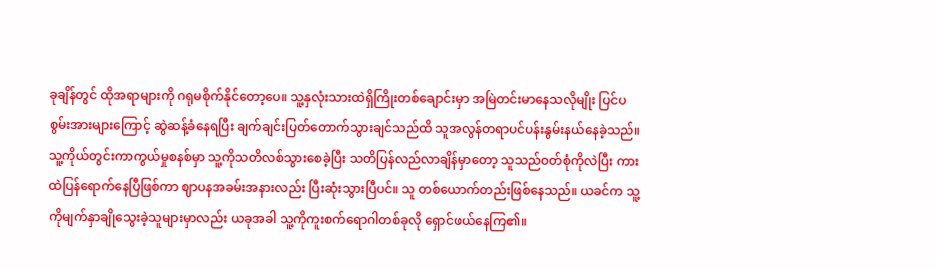ခုချိန်တွင် ထိုအရာများကို ဂရုမစိုက်နိုင်တော့ပေ။ သူ့နှလုံးသားထဲရှိကြိုးတစ်ချောင်းမှာ အမြဲတင်းမာနေသလိုမျိုး ပြင်ပစွမ်းအားများကြောင့် ဆွဲဆန့်ခံနေရပြီး ချက်ချင်းပြတ်တောက်သွားချင်သည်ထိ သူအလွန်တရာပင်ပန်းနွမ်းနယ်နေခဲ့သည်။ သူ့ကိုယ်တွင်းကာကွယ်မှုစနစ်မှာ သူ့ကိုသတိလစ်သွားစေခဲ့ပြီး သတိပြန်လည်လာချိန်မှာတော့ သူသည်ဝတ်စုံကိုလဲပြီး ကားထဲပြန်ရောက်နေပြီဖြစ်ကာ ဈာပနအခမ်းအနားလည်း ပြီးဆုံးသွားပြီပင်။ သူ တစ်ယောက်တည်းဖြစ်နေသည်။ ယခင်က သူ့ကိုမျက်နှာချိုသွေးခဲ့သူများမှာလည်း ယခုအခါ သူ့ကိုကူးစက်ရောဂါတစ်ခုလို ရှောင်ဖယ်နေကြ၏။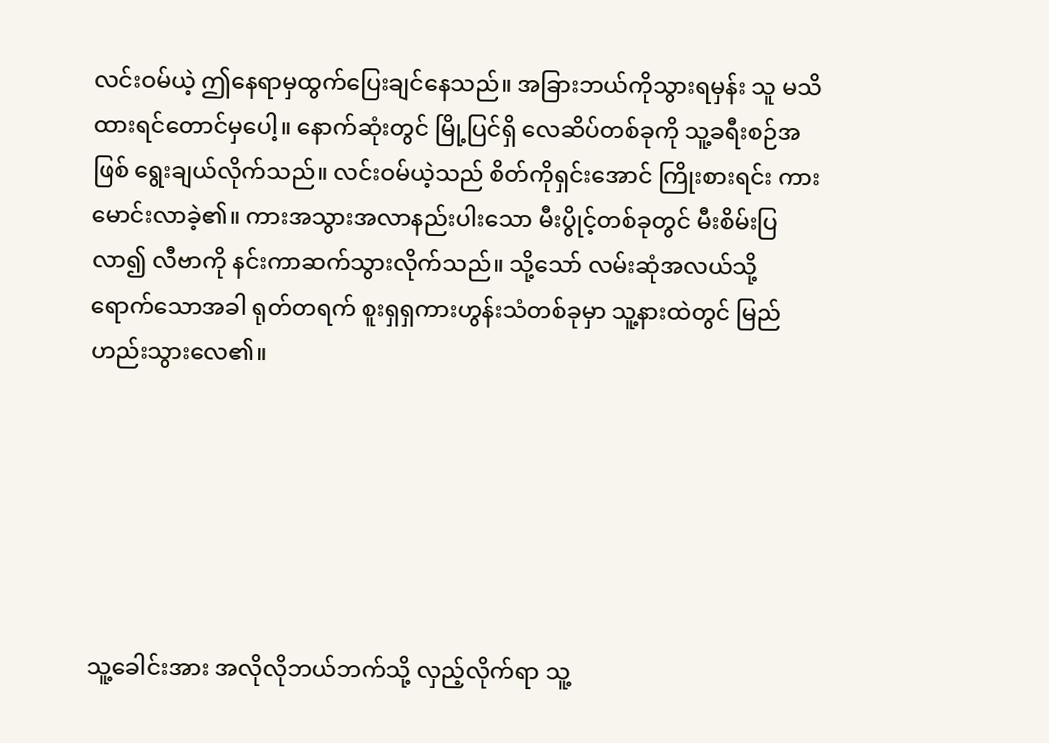လင်းဝမ်ယဲ့ ဤနေရာမှထွက်ပြေးချင်နေသည်။ အခြားဘယ်ကိုသွားရမှန်း သူ မသိထားရင်တောင်မှပေါ့။ နောက်ဆုံးတွင် မြို့ပြင်ရှိ လေဆိပ်တစ်ခုကို သူ့ခရီးစဉ်အဖြစ် ရွေးချယ်လိုက်သည်။ လင်းဝမ်ယဲ့သည် စိတ်ကိုရှင်းအောင် ကြိုးစားရင်း ကားမောင်းလာခဲ့၏။ ကားအသွားအလာနည်းပါးသော မီးပွိုင့်တစ်ခုတွင် မီးစိမ်းပြလာ၍ လီဗာကို နင်းကာဆက်သွားလိုက်သည်။ သို့သော် လမ်းဆုံအလယ်သို့ရောက်သောအခါ ရုတ်တရက် စူးရှရှကားဟွန်းသံတစ်ခုမှာ သူ့နားထဲတွင် မြည်ဟည်းသွားလေ၏။






သူ့ခေါင်းအား အလိုလိုဘယ်ဘက်သို့ လှည့်လိုက်ရာ သူ့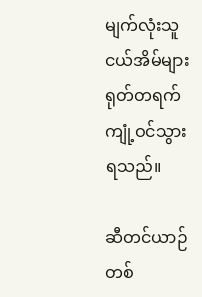မျက်လုံးသူငယ်အိမ်များ ရုတ်တရက်ကျုံ့ဝင်သွားရသည်။

ဆီတင်ယာဉ်တစ်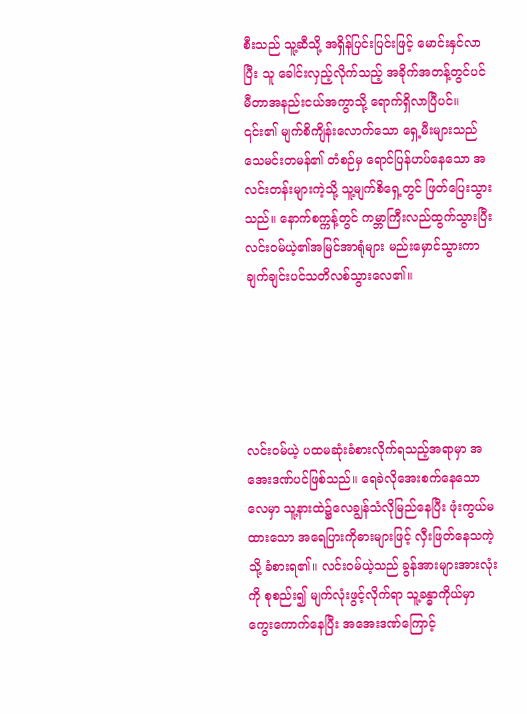စီးသည် သူ့ဆီသို့ အရှိန်ပြင်းပြင်းဖြင့် မောင်းနှင်လာပြီး သူ ခေါင်းလှည့်လိုက်သည့် အခိုက်အတန့်တွင်ပင် မီတာအနည်းငယ်အကွာသို့ ရောက်ရှိလာပြီပင်။ ၎င်း၏ မျက်စိကျိန်းလောက်သော ရှေ့မီးများသည် သေမင်းတမန်၏ တံစဉ်မှ ရောင်ပြန်ဟပ်နေသော အလင်းတန်းများကဲ့သို့ သူ့မျက်စိရှေ့တွင် ဖြတ်ပြေးသွားသည်။ နောက်စက္ကန့်တွင် ကမ္ဘာကြီးလည်ထွက်သွားပြီး လင်းဝမ်ယဲ့၏အမြင်အာရုံများ မည်းမှောင်သွားကာ ချက်ချင်းပင်သတိလစ်သွားလေ၏။





လင်းဝမ်ယဲ့ ပထမဆုံးခံစားလိုက်ရသည့်အရာမှာ အအေးဒဏ်ပင်ဖြစ်သည်။ ရေခဲလိုအေးစက်နေသောလေမှာ သူ့နားထဲ၌လေချွန်သံလိုမြည်နေပြီး ဖုံးကွယ်မထားသော အရေပြားကိုဓားများဖြင့် လှီးဖြတ်နေသကဲ့သို့ ခံစားရ၏။ လင်းဝမ်ယဲ့သည် ခွန်အားများအားလုံးကို စုစည်း၍ မျက်လုံးဖွင့်လိုက်ရာ သူ့ခန္ဓာကိုယ်မှာကွေးကောက်နေပြီး အအေးဒဏ်ကြောင့်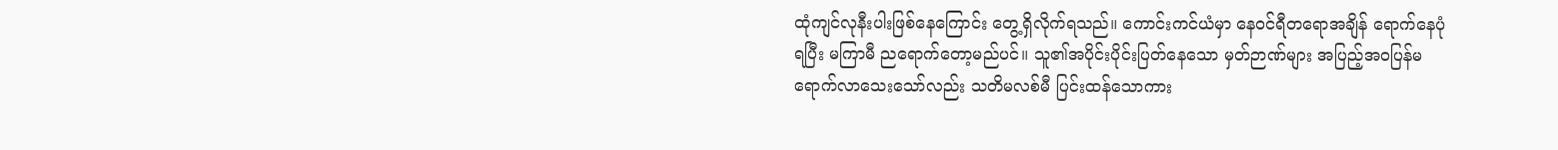ထုံကျင်လုနီးပါးဖြစ်နေကြောင်း တွေ့ရှိလိုက်ရသည်။ ကောင်းကင်ယံမှာ နေဝင်ရီတရောအချိန် ရောက်နေပုံရပြီး မကြာမီ ညရောက်တော့မည်ပင်။ သူ၏အပိုင်းပိုင်းပြတ်နေသော မှတ်ဉာဏ်များ အပြည့်အဝပြန်မရောက်လာသေးသော်လည်း သတိမလစ်မီ ပြင်းထန်သောကား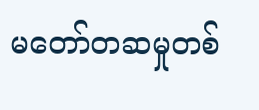မတော်တဆမှုတစ်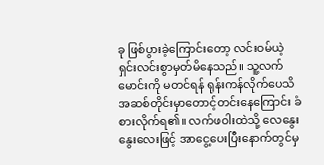ခု ဖြစ်ပွားခဲ့ကြောင်းတော့ လင်းဝမ်ယဲ့ ရှင်းလင်းစွာမှတ်မိနေသည်။ သူ့လက်မောင်းကို မတင်ရန် ရုန်းကန်လိုက်ပေသိ အဆစ်တိုင်းမှာတောင့်တင်းနေကြောင်း ခံစားလိုက်ရ၏။ လက်ဖဝါးထဲသို့ လေနွေးနွေးလေးဖြင့် အာငွေ့ပေးပြီးနောက်တွင်မှ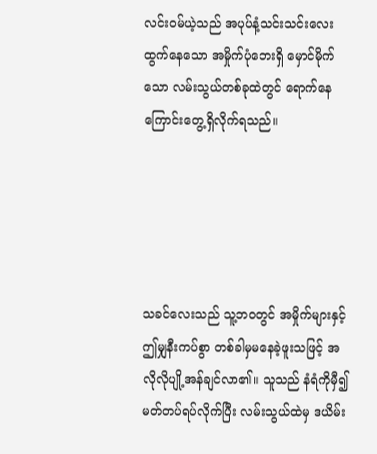လင်းဝမ်ယဲ့သည် အပုပ်နံ့သင်းသင်းလေးထွက်နေသော အမှိုက်ပုံဘေးရှိ မှောင်မိုက်သော လမ်းသွယ်တစ်ခုထဲတွင် ရောက်နေကြောင်းတွေ့ရှိလိုက်ရသည်။





သခင်လေးသည် သူ့ဘဝတွင် အမှိုက်များနှင့် ဤမျှနီးကပ်စွာ တစ်ခါမှမနေခဲ့ဖူးသဖြင့် အလိုလိုပျို့အန်ချင်လာ၏။ သူသည် နံရံကိုမှီ၍ မတ်တပ်ရပ်လိုက်ပြီး လမ်းသွယ်ထဲမှ ဒယိမ်း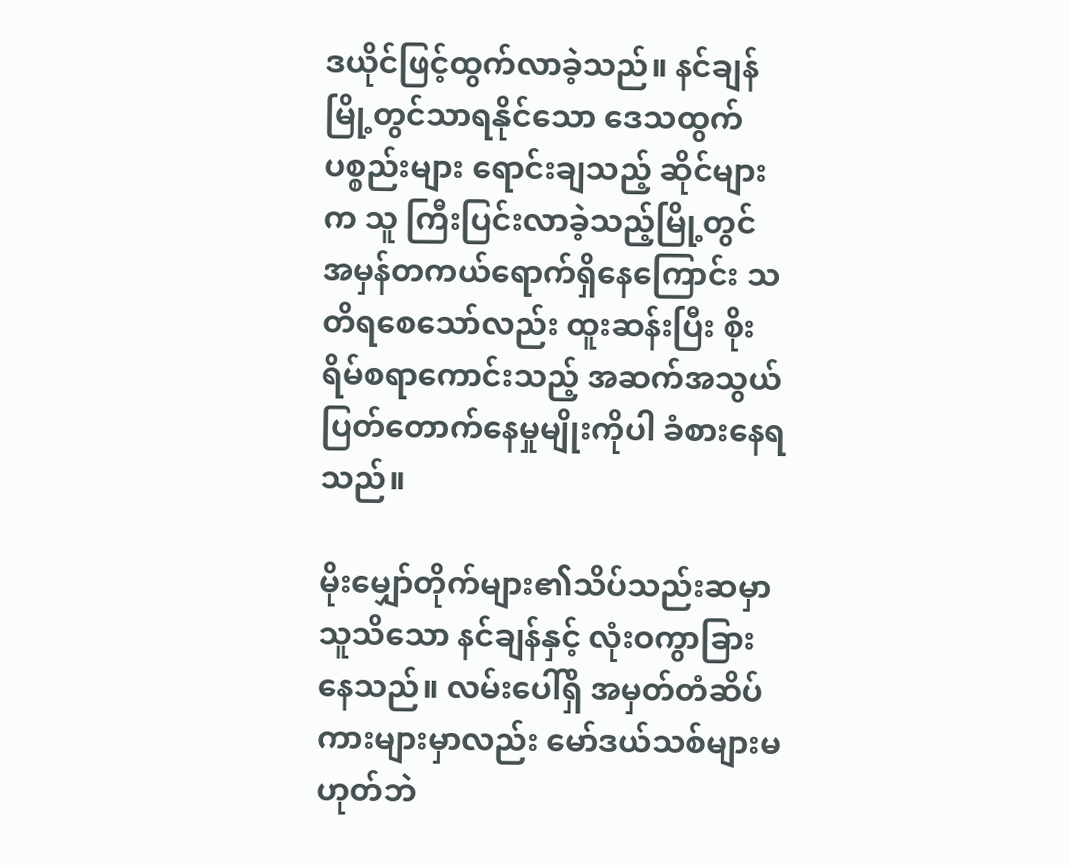ဒယိုင်ဖြင့်ထွက်လာခဲ့သည်။ နင်ချန်မြို့တွင်သာရနိုင်သော ဒေသထွက်ပစ္စည်းများ ရောင်းချသည့် ဆိုင်များက သူ ကြီးပြင်းလာခဲ့သည့်မြို့တွင် အမှန်တကယ်ရောက်ရှိနေကြောင်း သတိရစေသော်လည်း ထူးဆန်းပြီး စိုးရိမ်စရာကောင်းသည့် အဆက်အသွယ်ပြတ်တောက်နေမှုမျိုးကိုပါ ခံစားနေရသည်။

မိုးမျှော်တိုက်များ၏သိပ်သည်းဆမှာ သူသိသော နင်ချန်နှင့် လုံးဝကွာခြားနေသည်။ လမ်းပေါ်ရှိ အမှတ်တံဆိပ်ကားများမှာလည်း မော်ဒယ်သစ်များမဟုတ်ဘဲ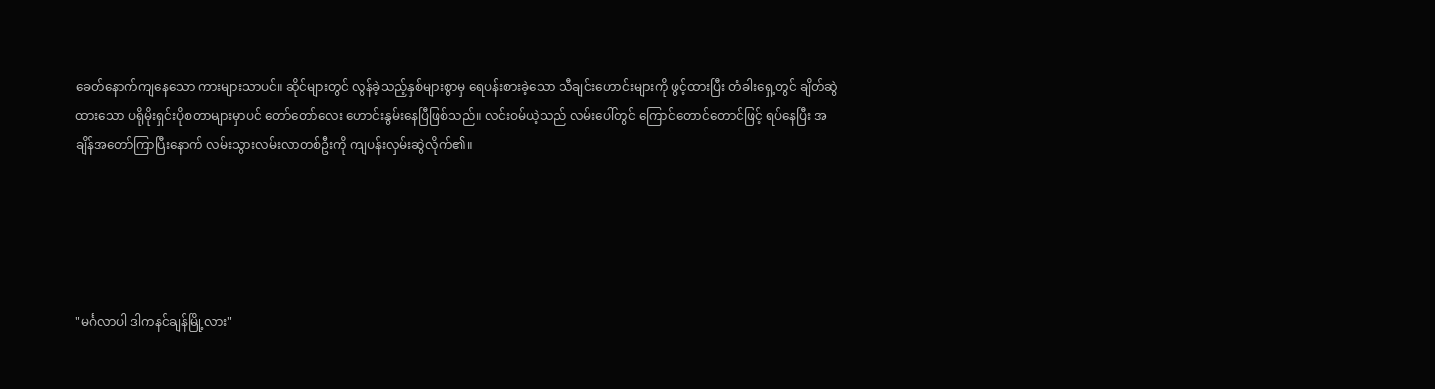ခေတ်နောက်ကျနေသော ကားများသာပင်။ ဆိုင်များတွင် လွန်ခဲ့သည့်နှစ်များစွာမှ ရေပန်းစားခဲ့သော သီချင်းဟောင်းများကို ဖွင့်ထားပြီး တံခါးရှေ့တွင် ချိတ်ဆွဲထားသော ပရိုမိုးရှင်းပိုစတာများမှာပင် တော်တော်လေး ဟောင်းနွမ်းနေပြီဖြစ်သည်။ လင်းဝမ်ယဲ့သည် လမ်းပေါ်တွင် ကြောင်တောင်တောင်ဖြင့် ရပ်နေပြီး အချိန်အတော်ကြာပြီးနောက် လမ်းသွားလမ်းလာတစ်ဦးကို ကျပန်းလှမ်းဆွဲလိုက်၏။





"မင်္ဂလာပါ ဒါကနင်ချန်မြို့လား"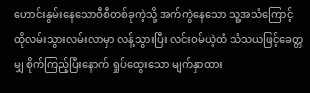ဟောင်းနွမ်းနေသောဝီစီတစ်ခုကဲ့သို့ အက်ကွဲနေသော သူ့အသံကြောင့် ထိုလမ်းသွားလမ်းလာမှာ လန့်သွားပြီး လင်းဝမ်ယဲ့ထံ သံသယဖြင့်ခေတ္တမျှ စိုက်ကြည့်ပြီးနောက် ရှုပ်ထွေးသော မျက်နှာထား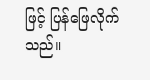ဖြင့် ပြန်ဖြေလိုက်သည်။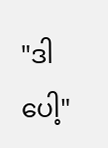"ဒါပေါ့"